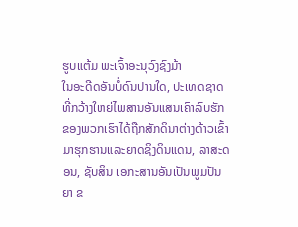ຮູບແຕ້ມ ພະເຈົ້າອະນຸວົງຊົງມ້າ
ໃນອະດີດອັນບໍ່ດົນປານໃດ, ປະເທດຊາດທີ່ກວ້າງໃຫຍ່ໄພສານອັນແສນເຄົາລົບຮັກຂອງພວກເຮົາໄດ້ຖືກສັກດິນາຕ່າງດ້າວເຂົ້າມາຮຸກຮານແລະຍາດຊິງດິນແດນ, ລາສະດອນ, ຊັບສິນ ເອກະສານອັນເປັນພູມປັນຍາ ຂ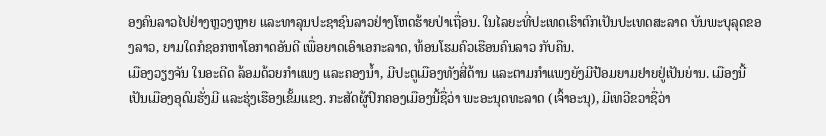ອງຄົນລາວໄປຢ່າງຫຼວງຫຼາຍ ແລະທາລຸນປະຊາຊົນລາວຢ່າງໂຫດຮ້າຍປ່າເຖື່ອນ. ໃນໄລຍະທີ່ປະເທດເຮົາຕົກເປັນປະເທດສະລາດ ບັນພະບຸລຸດຂອງລາວ, ຍາມໃດກໍຊອກຫາໂອກາດອັນດີ ເພື່ອຍາດເອົາເອກະລາດ, ທ້ອນໂຮມຄົວເຮືອນຄົນລາວ ກັບຄືນ.
ເມືອງວຽງຈັນ ໃນອະດີດ ລ້ອມດ້ວຍກຳແພງ ແລະຄອງນ້ຳ, ມີປະຕູເມືອງທັງສີ່ດ້ານ ແລະຕາມກຳແພງຍັງມີປ້ອມຍາມຢາຍຢູ່ເປັນຍ່ານ. ເມືອງນີ້ເປັນເມືອງອຸດົມຮັ່ງມີ ແລະຮຸ່ງເຮືອງເຂັ້ມແຂງ. ກະສັດຜູ້ປົກຄອງເມືອງນີ້ຊື່ວ່າ ພະອະນຸດທະລາດ (ເຈົ້າອະນຸ), ມີເທວີຂວາຊື່ວ່າ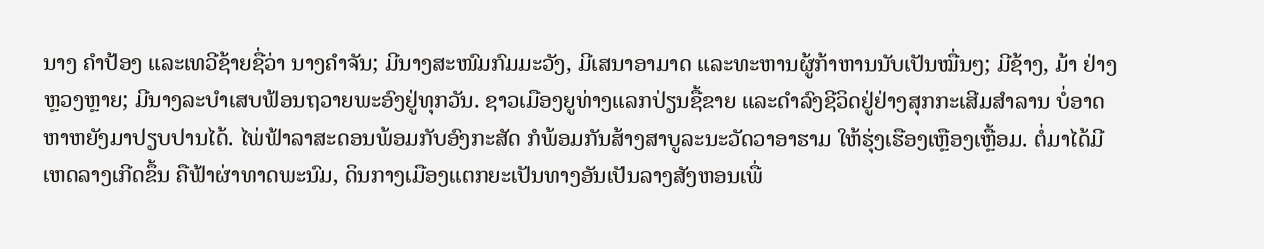ນາງ ຄຳປ້ອງ ແລະເທວີຊ້າຍຊື່ວ່າ ນາງຄຳຈັນ; ມີນາງສະໜົມກົມມະວັງ, ມີເສນາອາມາດ ແລະທະຫານຜູ້ກ້າຫານນັບເປັນໝື່ນໆ; ມີຊ້າງ, ມ້າ ຢ່າງຫຼວງຫຼາຍ; ມີນາງລະບຳເສບຟ້ອນຖວາຍພະອົງຢູ່ທຸກວັນ. ຊາວເມືອງຍູທ່າງແລກປ່ຽນຊື້ຂາຍ ແລະດຳລົງຊີວິດຢູ່ຢ່າງສຸກກະເສີມສຳລານ ບໍ່ອາດຫາຫຍັງມາປຽບປານໄດ້. ໄພ່ຟ້າລາສະດອນພ້ອມກັບອົງກະສັດ ກໍພ້ອມກັນສ້າງສາບູລະນະວັດວາອາຮາມ ໃຫ້ຮຸ່ງເຮືອງເຫຼືອງເຫຼື້ອມ. ຕໍ່ມາໄດ້ມີເຫດລາງເກີດຂຶ້ນ ຄືຟ້າຜ່າທາດພະນົມ, ດິນກາງເມືອງແຕກຍະເປັນທາງອັນເປັນລາງສັງຫອນເພື່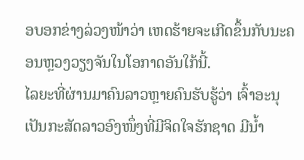ອບອກຂ່າງລ່ວງໜ້າວ່າ ເຫດຮ້າຍຈະເກີດຂຶ້ນກັບນະຄອນຫຼວງວຽງຈັນໃນໂອກາດອັນໃກ້ນີ້.
ໄລຍະທີ່ຜ່ານມາຄົນລາວຫຼາຍຄົນຮັບຮູ້ວ່າ ເຈົ້າອະນຸ ເປັນກະສັດລາວອົງໜຶ່ງທີ່ມີຈິດໃຈຮັກຊາດ ມີນ້ຳ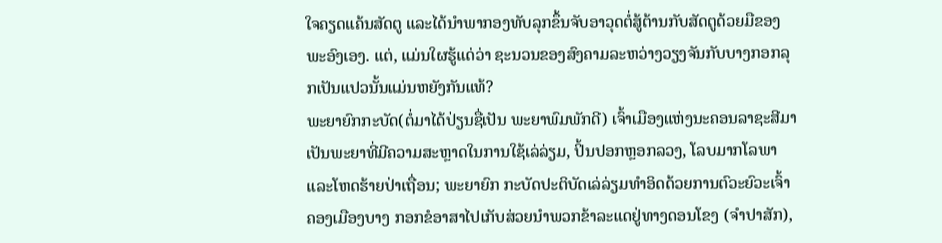ໃຈຄຽດແຄ້ນສັດຕູ ແລະໄດ້ນຳພາກອງທັບລຸກຂຶ້ນຈັບອາວຸດຕໍ່ສູ້ຕ້ານກັບສັດຕູດ້ວຍມືຂອງພະອົງເອງ. ແຕ່, ແມ່ນໃຜຮູ້ແດ່ວ່າ ຊະນວນຂອງສົງຄາມລະຫວ່າງວຽງຈັນກັບບາງກອກລຸກເປັນແປວນັ້ນແມ່ນຫຍັງກັນແທ້?
ພະຍາຍົກກະບັດ(ຕໍ່ມາໄດ້ປ່ຽນຊື່ເປັນ ພະຍາພົມພັກດີ) ເຈົ້າເມືອງແຫ່ງນະຄອນລາຊະສີມາ ເປັນພະຍາທີ່ມີຄວາມສະຫຼາດໃນການໃຊ້ເລ່ລ່ຽມ, ປິ້ນປອກຫຼອກລວງ, ໂລບມາກໂລພາ ແລະໂຫດຮ້າຍປ່າເຖື່ອນ; ພະຍາຍົກ ກະບັດປະຕິບັດເລ່ລ່ຽມທຳອິດດ້ວຍການຕົວະຍົວະເຈົ້າຄອງເມືອງບາງ ກອກຂໍອາສາໄປເກັບສ່ວຍນຳພວກຂ້າລະແດຢູ່ທາງດອນໂຂງ (ຈຳປາສັກ),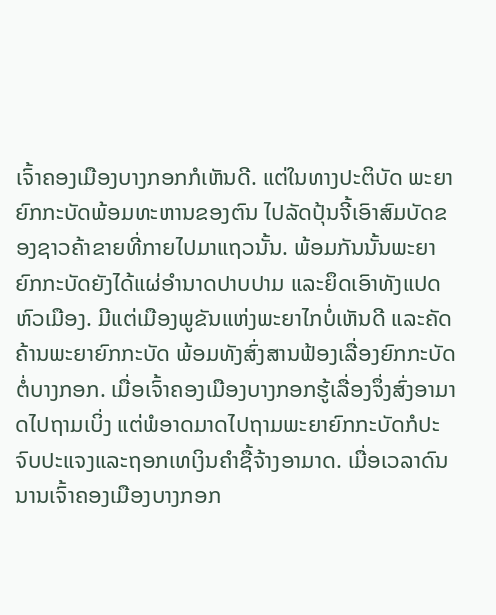ເຈົ້າຄອງເມືອງບາງກອກກໍເຫັນດີ. ແຕ່ໃນທາງປະຕິບັດ ພະຍາຍົກກະບັດພ້ອມທະຫານຂອງຕົນ ໄປລັດປຸ້ນຈີ້ເອົາສົມບັດຂອງຊາວຄ້າຂາຍທີ່ກາຍໄປມາແຖວນັ້ນ. ພ້ອມກັນນັ້ນພະຍາຍົກກະບັດຍັງໄດ້ແຜ່ອຳນາດປາບປາມ ແລະຍຶດເອົາທັງແປດຫົວເມືອງ. ມີແຕ່ເມືອງພູຂັນແຫ່ງພະຍາໄກບໍ່ເຫັນດີ ແລະຄັດຄ້ານພະຍາຍົກກະບັດ ພ້ອມທັງສົ່ງສານຟ້ອງເລື່ອງຍົກກະບັດຕໍ່ບາງກອກ. ເມື່ອເຈົ້າຄອງເມືອງບາງກອກຮູ້ເລື່ອງຈຶ່ງສົ່ງອາມາດໄປຖາມເບິ່ງ ແຕ່ພໍອາດມາດໄປຖາມພະຍາຍົກກະບັດກໍປະຈົບປະແຈງແລະຖອກເທເງິນຄຳຊື້ຈ້າງອາມາດ. ເມື່ອເວລາດົນນານເຈົ້າຄອງເມືອງບາງກອກ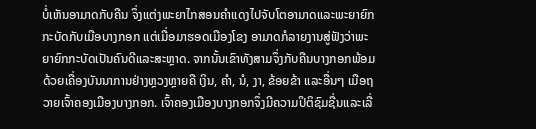ບໍ່ເຫັນອາມາດກັບຄືນ ຈຶ່ງແຕ່ງພະຍາໄກສອນຄຳແດງໄປຈັບໂຕອາມາດແລະພະຍາຍົກກະບັດກັບເມືອບາງກອກ ແຕ່ເມື່ອມາຮອດເມືອງໂຂງ ອາມາດກໍລາຍງານສູ່ຟັງວ່າພະຍາຍົກກະບັດເປັນຄົນດີແລະສະຫຼາດ. ຈາກນັ້ນເຂົາທັງສາມຈຶ່ງກັບຄືນບາງກອກພ້ອມດ້ວຍເຄື່ອງບັນນາການຢ່າງຫຼວງຫຼາຍຄື ເງິນ, ຄຳ, ນໍ, ງາ, ຂ້ອຍຂ້າ ແລະອື່ນໆ ເມືອຖວາຍເຈົ້າຄອງເມືອງບາງກອກ. ເຈົ້າຄອງເມືອງບາງກອກຈຶ່ງມີຄວາມປິຕິຊົມຊື່ນແລະເລື່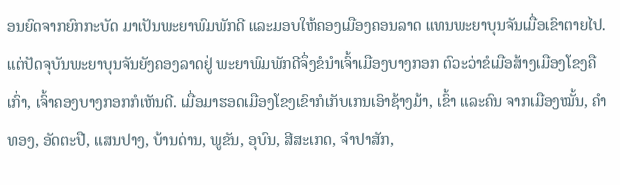ອນຍົດຈາກຍົກກະບັດ ມາເປັນພະຍາພົມພັກດີ ແລະມອບໃຫ້ຄອງເມືອງຄອນລາດ ແທນພະຍາບຸນຈັນເມື່ອເຂົາຕາຍໄປ. ແຕ່ປັດຈຸບັນພະຍາບຸນຈັນຍັງຄອງລາດຢູ່ ພະຍາພົມພັກດີຈຶ່ງຂໍນຳເຈົ້າເມືອງບາງກອກ ຕົວະວ່າຂໍເມືອສ້າງເມືອງໂຂງຄືເກົ່າ, ເຈົ້າຄອງບາງກອກກໍເຫັນດີ. ເມື່ອມາຮອດເມືອງໂຂງເຂົາກໍເກັບເກນເອົາຊ້າງມ້າ, ເຂົ້າ ແລະຄົນ ຈາກເມືອງໝັ້ນ, ຄຳທອງ, ອັດຕະປື, ແສນປາງ, ບ້ານດ່ານ, ພູຂັນ, ອຸບົນ, ສີສະເກດ, ຈຳປາສັກ,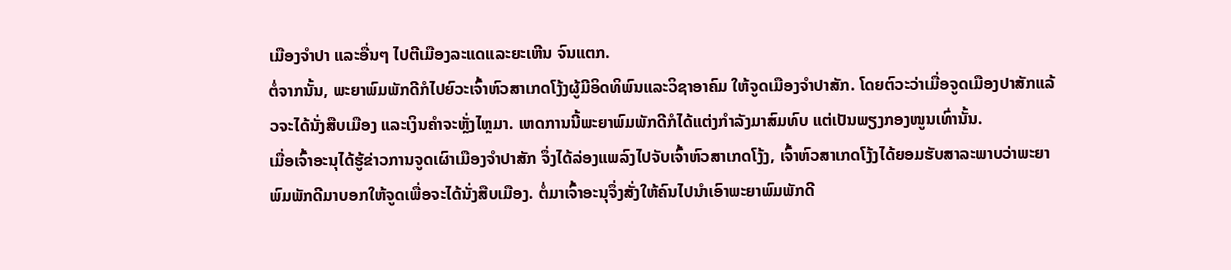ເມືອງຈຳປາ ແລະອື່ນໆ ໄປຕີເມືອງລະແດແລະຍະເຫີນ ຈົນແຕກ.
ຕໍ່ຈາກນັ້ນ, ພະຍາພົມພັກດີກໍໄປຍົວະເຈົ້າຫົວສາເກດໂງ້ງຜູ້ມີອິດທິພົນແລະວິຊາອາຄົມ ໃຫ້ຈູດເມືອງຈຳປາສັກ. ໂດຍຕົວະວ່າເມື່ອຈູດເມືອງປາສັກແລ້ວຈະໄດ້ນັ່ງສືບເມືອງ ແລະເງິນຄຳຈະຫຼັ່ງໄຫຼມາ. ເຫດການນີ້ພະຍາພົມພັກດີກໍໄດ້ແຕ່ງກຳລັງມາສົມທົບ ແຕ່ເປັນພຽງກອງໜູນເທົ່ານັ້ນ.
ເມື່ອເຈົ້າອະນຸໄດ້ຮູ້ຂ່າວການຈູດເຜົາເມືອງຈຳປາສັກ ຈຶ່ງໄດ້ລ່ອງແພລົງໄປຈັບເຈົ້າຫົວສາເກດໂງ້ງ, ເຈົ້າຫົວສາເກດໂງ້ງໄດ້ຍອມຮັບສາລະພາບວ່າພະຍາພົມພັກດີມາບອກໃຫ້ຈູດເພື່ອຈະໄດ້ນັ່ງສືບເມືອງ. ຕໍ່ມາເຈົ້າອະນຸຈຶ່ງສັ່ງໃຫ້ຄົນໄປນຳເອົາພະຍາພົມພັກດີ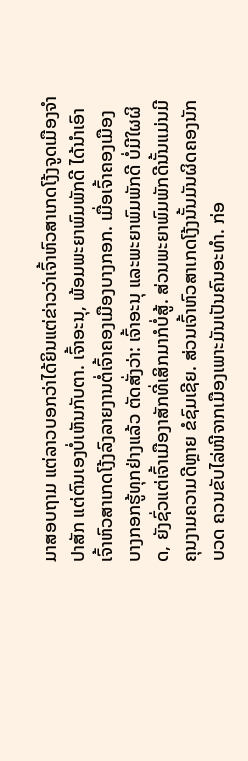ມາສອບຖາມ ແຕ່ລາວບອກວ່າໄດ້ຍິນແຕ່ຂ່າວວ່າເຈົ້າຫົວສາເກດໂງ້ງຈູດເມືອງຈຳປາສັກ ແຕ່ຕົນເອງບໍ່ເຫັນກັບຕາ. ເຈົ້າອະນຸ, ພ້ອມພະຍາພົມພັກດີ ໄດ້ນຳເອົາເຈົ້າຫົວສາເກດໂງ້ງລົງລາຍງານຕໍ່ເຈົ້າຄອງເມືອງບາງກອກ. ເມື່ອເຈົ້າຄອງເມືອງບາງກອກຮູ້ທຸກຢ່າງແລ້ວ ຕັດສັ່ງວ່າ: ເຈົ້າອະນຸ ແລະພະຍາພົມພັກດີ ບໍ່ມີໃຜຜິດ, ຍັງຊົ່ວແຕ່ເຈົ້າເມືອງາສັກທີ່ເສິກມາກໍບໍ່ສູ້. ສ່ວນພະຍາພົມພັກດີນັ້ນແມ່ນມີຄຸນງາມຄວາມດີຫຼາຍ ຂໍຊົມເຊີຍ. ສ່ວນເຈົ້າຫົວສາເກດໂງ້ງນັ້ນມັນຜິດຄອງນັກບວດ ຄວນຂັບໄລ່ໜີຈາກເມືອງເພາະມັນເປັນຄົນອະທຳ. ກ່ອ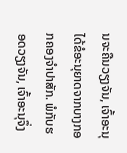ນຈະຄືນວຽງຈັນ, ເຈົ້າອະນຸໄດ້ຂໍອະນຸຍາດຈາກບາງກອກຄອງຈຳປາສັກ. ພໍກັບຮອດວຽງຈັນ, ເຈົ້າອະນຸຈຶ່ງ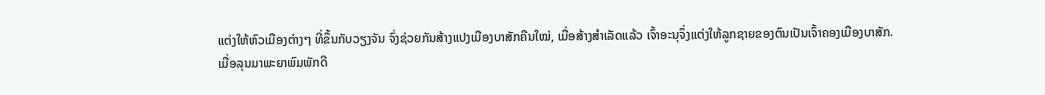ແຕ່ງໃຫ້ຫົວເມືອງຕ່າງໆ ທີ່ຂຶ້ນກັບວຽງຈັນ ຈົ່ງຊ່ວຍກັນສ້າງແປງເມືອງບາສັກຄືນໃໝ່, ເມື່ອສ້າງສຳເລັດແລ້ວ ເຈົ້າອະນຸຈຶ່ງແຕ່ງໃຫ້ລູກຊາຍຂອງຕົນເປັນເຈົ້າຄອງເມືອງບາສັກ.
ເມື່ອລຸນມາພະຍາພົມພັກດີ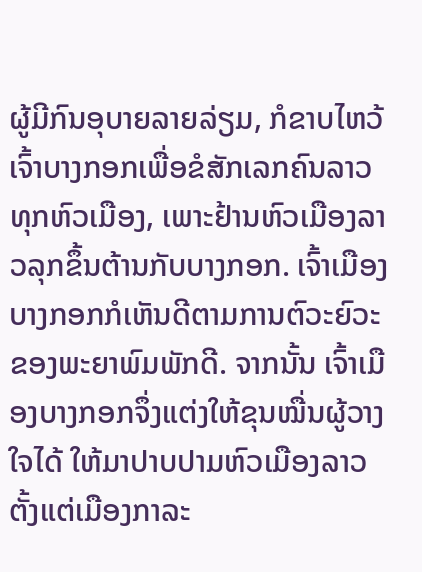ຜູ້ມີກົນອຸບາຍລາຍລ່ຽມ, ກໍຂາບໄຫວ້ເຈົ້າບາງກອກເພື່ອຂໍສັກເລກຄົນລາວທຸກຫົວເມືອງ, ເພາະຢ້ານຫົວເມືອງລາວລຸກຂຶ້ນຕ້ານກັບບາງກອກ. ເຈົ້າເມືອງບາງກອກກໍເຫັນດີຕາມການຕົວະຍົວະຂອງພະຍາພົມພັກດີ. ຈາກນັ້ນ ເຈົ້າເມືອງບາງກອກຈຶ່ງແຕ່ງໃຫ້ຂຸນໝື່ນຜູ້ວາງໃຈໄດ້ ໃຫ້ມາປາບປາມຫົວເມືອງລາວ ຕັ້ງແຕ່ເມືອງກາລະ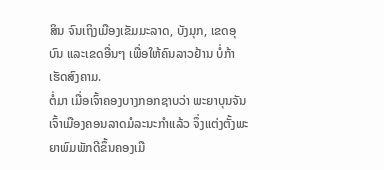ສິນ ຈົນເຖິງເມືອງເຂັມມະລາດ, ບັງມຸກ, ເຂດອຸບົນ ແລະເຂດອື່ນໆ ເພື່ອໃຫ້ຄົນລາວຢ້ານ ບໍ່ກ້າເຮັດສົງຄາມ.
ຕໍ່ມາ ເມື່ອເຈົ້າຄອງບາງກອກຊາບວ່າ ພະຍາບຸນຈັນ ເຈົ້າເມືອງຄອນລາດມໍລະນະກຳແລ້ວ ຈຶ່ງແຕ່ງຕັ້ງພະຍາພົມພັກດີຂຶ້ນຄອງເມື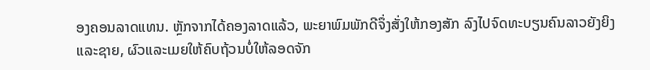ອງຄອນລາດແທນ. ຫຼັກຈາກໄດ້ຄອງລາດແລ້ວ, ພະຍາພົມພັກດີຈຶ່ງສັ່ງໃຫ້ກອງສັກ ລົງໄປຈົດທະບຽນຄົນລາວຍັງຍິງ ແລະຊາຍ, ຜົວແລະເມຍໃຫ້ຄົບຖ້ວນບໍ່ໃຫ້ລອດຈັກ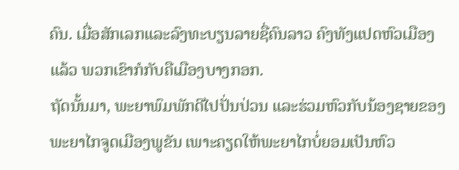ຄົນ. ເມື່ອສັກເລກແລະລົງທະບຽນລາຍຊື່ຄົນລາວ ຄົງທັງແປດຫົວເມືອງແລ້ວ ພວກເຂົາກໍກັບຄືເມືອງບາງກອກ.
ຖັດນັ້ນມາ, ພະຍາພົມພັກດີໄປປັ່ນປ່ວນ ແລະຮ່ວມຫົວກັບນ້ອງຊາຍຂອງພະຍາໄກຈູດເມືອງພູຂັນ ເພາະຄຽດໃຫ້ພະຍາໄກບໍ່ຍອມເປັນຫົວ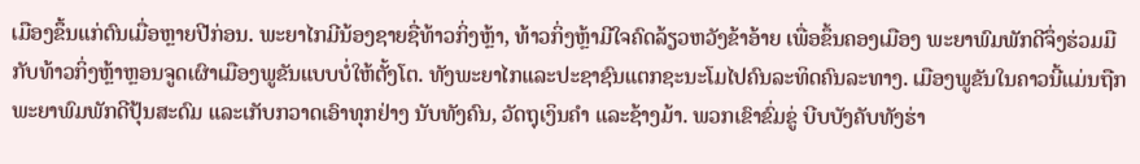ເມືອງຂຶ້ນແກ່ຕົນເມື່ອຫຼາຍປີກ່ອນ. ພະຍາໄກມີນ້ອງຊາຍຊື່ທ້າວກິ່ງຫຼ້າ, ທ້າວກິ່ງຫຼ້າມີໃຈຄົດລ້ຽວຫວັງຂ້າອ້າຍ ເພື່ອຂຶ້ນຄອງເມືອງ ພະຍາພົມພັກດີຈຶ່ງຮ່ວມມືກັບທ້າວກິ່ງຫຼ້າຫຼອນຈູດເຜົາເມືອງພູຂັນແບບບໍ່ໃຫ້ຕັ້ງໂຕ. ທັງພະຍາໄກແລະປະຊາຊົນແຕກຊະນະໂມໄປຄົນລະທິດຄົນລະທາງ. ເມືອງພູຂັນໃນຄາວນີ້ແມ່ນຖືກພະຍາພົມພັກດີປຸ້ນສະດົມ ແລະເກັບກວາດເອົາທຸກຢ່າງ ນັບທັງຄົນ, ວັດຖຸເງິນຄຳ ແລະຊ້າງມ້າ. ພວກເຂົາຂົ່ມຂູ່ ບີບບັງຄັບທັງຮ່າ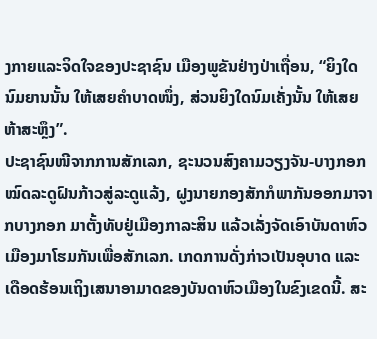ງກາຍແລະຈິດໃຈຂອງປະຊາຊົນ ເມືອງພູຂັນຢ່າງປ່າເຖື່ອນ, “ຍິງໃດນົມຍານນັ້ນ ໃຫ້ເສຍຄຳບາດໜຶ່ງ, ສ່ວນຍິງໃດນົມເຄັ່ງນັ້ນ ໃຫ້ເສຍຫ້າສະຫຼຶງ”.
ປະຊາຊົນໜີຈາກການສັກເລກ, ຊະນວນສົງຄາມວຽງຈັນ-ບາງກອກ
ໝົດລະດູຝົນກ້າວສູ່ລະດູແລ້ງ, ຝູງນາຍກອງສັກກໍພາກັນອອກມາຈາກບາງກອກ ມາຕັ້ງທັບຢູ່ເມືອງກາລະສິນ ແລ້ວເລັ່ງຈັດເອົາບັນດາຫົວເມືອງມາໂຮມກັນເພື່ອສັກເລກ. ເກດການດັ່ງກ່າວເປັນອຸບາດ ແລະເດືອດຮ້ອນເຖິງເສນາອາມາດຂອງບັນດາຫົວເມືອງໃນຂົງເຂດນີ້. ສະ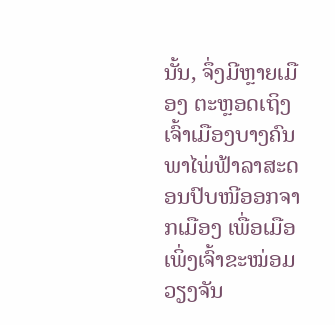ນັ້ນ, ຈຶ່ງມີຫຼາຍເມືອງ ຕະຫຼອດເຖິງເຈົ້າເມືອງບາງຄົນ ພາໄພ່ຟ້າລາສະດອນປົບໜີອອກຈາກເມືອງ ເພື່ອເມືອເພິ່ງເຈົ້າຂະໝ່ອມວຽງຈັນ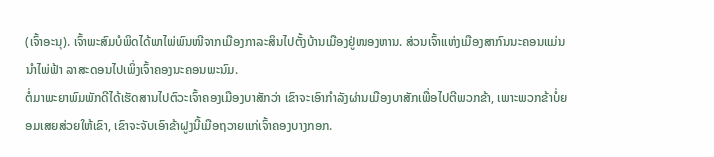(ເຈົ້າອະນຸ). ເຈົ້າພະສົມບໍພິດໄດ້ພາໄພ່ພົນໜີຈາກເມືອງກາລະສິນໄປຕັ້ງບ້ານເມືອງຢູ່ໜອງຫານ. ສ່ວນເຈົ້າແຫ່ງເມືອງສາກົນນະຄອນແມ່ນນຳໄພ່ຟ້າ ລາສະດອນໄປເພິ່ງເຈົ້າຄອງນະຄອນພະນົມ.
ຕໍ່ມາພະຍາພົມພັກດີໄດ້ເຮັດສານໄປຕົວະເຈົ້າຄອງເມືອງບາສັກວ່າ ເຂົາຈະເອົາກຳລັງຜ່ານເມືອງບາສັກເພື່ອໄປຕີພວກຂ້າ, ເພາະພວກຂ້າບໍ່ຍອມເສຍສ່ວຍໃຫ້ເຂົາ, ເຂົາຈະຈັບເອົາຂ້າຝູງນີ້ເມືອຖວາຍແກ່ເຈົ້າຄອງບາງກອກ.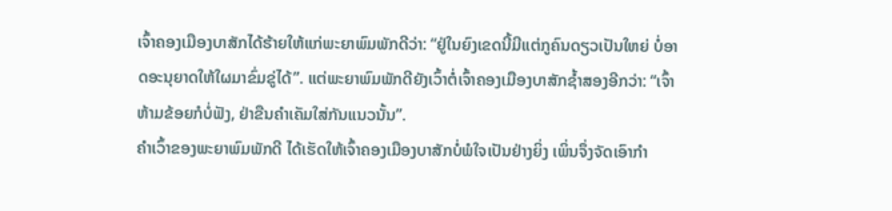ເຈົ້າຄອງເມືອງບາສັກໄດ້ຮ້າຍໃຫ້ແກ່ພະຍາພົມພັກດີວ່າ: “ຢູ່ໃນຍົງເຂດນີ້ມີແຕ່ກູຄົນດຽວເປັນໃຫຍ່ ບໍ່ອາດອະນຸຍາດໃຫ້ໃຜມາຂົ່ມຂູ່ໄດ້”. ແຕ່ພະຍາພົມພັກດີຍັງເວົ້າຕໍ່ເຈົ້າຄອງເມືອງບາສັກຊ້ຳສອງອີກວ່າ: “ເຈົ້າຫ້າມຂ້ອຍກໍບໍ່ຟັງ, ຢ່າຂືນຄຳເຄັມໃສ່ກັນແນວນັ້ນ”.
ຄຳເວົ້າຂອງພະຍາພົມພັກດີ ໄດ້ເຮັດໃຫ້ເຈົ້າຄອງເມືອງບາສັກບໍ່ພໍໃຈເປັນຢ່າງຍິ່ງ ເພິ່ນຈຶ່ງຈັດເອົາກຳ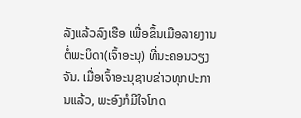ລັງແລ້ວລົງເຮືອ ເພື່ອຂຶ້ນເມືອລາຍງານຕໍ່ພະບິດາ(ເຈົ້າອະນຸ) ທີ່ນະຄອນວຽງຈັນ. ເມື່ອເຈົ້າອະນຸຊາບຂ່າວທຸກປະການແລ້ວ, ພະອົງກໍມີໃຈໂກດ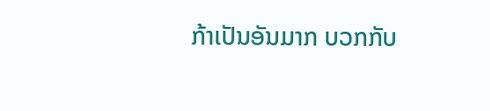ກ້າເປັນອັນມາກ ບວກກັບ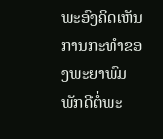ພະອົງຄິດເຫັນການກະທຳຂອງພະຍາພົມພັກດີຕໍ່ພະ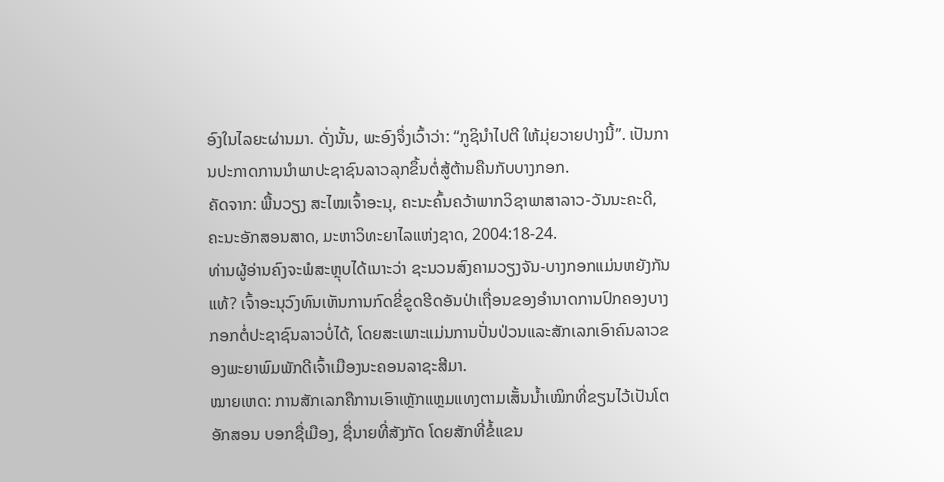ອົງໃນໄລຍະຜ່ານມາ. ດັ່ງນັ້ນ, ພະອົງຈຶ່ງເວົ້າວ່າ: “ກູຊິນຳໄປຕີ ໃຫ້ມຸ່ຍວາຍປາງນີ້”. ເປັນການປະກາດການນຳພາປະຊາຊົນລາວລຸກຂຶ້ນຕໍ່ສູ້ຕ້ານຄືນກັບບາງກອກ.
ຄັດຈາກ: ພື້ນວຽງ ສະໄໝເຈົ້າອະນຸ, ຄະນະຄົ້ນຄວ້າພາກວິຊາພາສາລາວ-ວັນນະຄະດີ, ຄະນະອັກສອນສາດ, ມະຫາວິທະຍາໄລແຫ່ງຊາດ, 2004:18-24.
ທ່ານຜູ້ອ່ານຄົງຈະພໍສະຫຼຸບໄດ້ເນາະວ່າ ຊະນວນສົງຄາມວຽງຈັນ-ບາງກອກແມ່ນຫຍັງກັນແທ້? ເຈົ້າອະນຸວົງທົນເຫັນການກົດຂີ່ຂູດຮີດອັນປ່າເຖື່ອນຂອງອຳນາດການປົກຄອງບາງກອກຕໍ່ປະຊາຊົນລາວບໍ່ໄດ້, ໂດຍສະເພາະແມ່ນການປັ່ນປ່ວນແລະສັກເລກເອົາຄົນລາວຂອງພະຍາພົມພັກດີເຈົ້າເມືອງນະຄອນລາຊະສີມາ.
ໝາຍເຫດ: ການສັກເລກຄືການເອົາເຫຼັກແຫຼມແທງຕາມເສັ້ນນ້ຳເໝິກທີ່ຂຽນໄວ້ເປັນໂຕອັກສອນ ບອກຊື່ເມືອງ, ຊື່ນາຍທີ່ສັງກັດ ໂດຍສັກທີ່ຂໍ້ແຂນ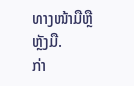ທາງໜ້າມືຫຼືຫຼັງມື.
ກ່າ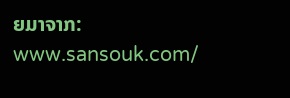ຍມາຈາກ: www.sansouk.com/